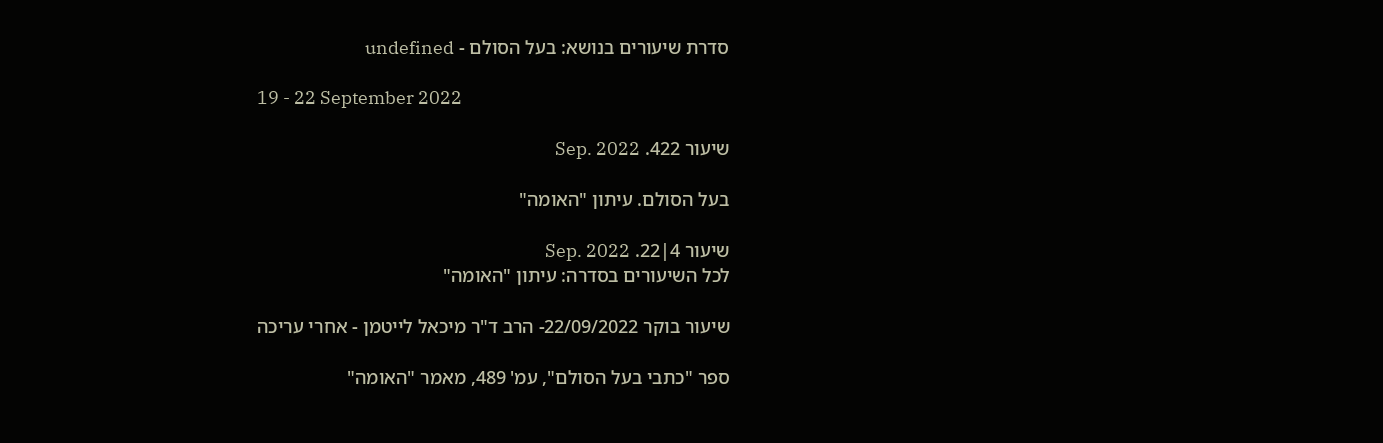סדרת שיעורים בנושא: בעל הסולם - undefined

19 - 22 September 2022

שיעור 422. Sep. 2022

בעל הסולם. עיתון "האומה"

שיעור 4|22. Sep. 2022
לכל השיעורים בסדרה: עיתון "האומה"

שיעור בוקר 22/09/2022- הרב ד"ר מיכאל לייטמן - אחרי עריכה

ספר "כתבי בעל הסולם", עמ' 489, מאמר "האומה"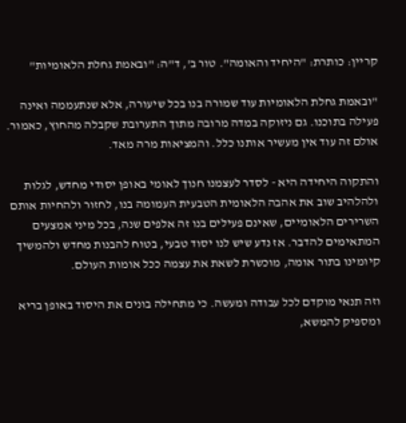קריין: כותרת: "היחיד והאומה". טור ב', ד"ה: "ובאמת גחלת הלאומיות"

"ובאמת גחלת הלאומיות עוד שמורה בנו בכל שיעורה, אלא שנתעממה ואינה פעילה בתוכנו. גם ניזוקה במדה מרובה מתוך התערובת שקבלה מהחוץ, כאמור. אולם זה עוד אין מעשיר אותנו כלל. והמציאות מרה מאד.

והתקוה היחידה היא - לסדר לעצמנו חנוך לאומי באופן יסודי מחדש, לגלות ולהלהיב שוב את אהבה הלאומית הטבעית העמומה בנו, לחזור ולהחיות אותם השרירים הלאומיים, שאינם פעילים בנו זה אלפים שנה, בכל מיני אמצעים המתאימים להדבר. אז נדע שיש לנו יסוד טבעי, בטוח להבנות מחדש ולהמשיך קיומינו בתור אומה, מוכשרת לשאת את עצמה ככל אומות העולם.

וזה תנאי מוקדם לכל עבודה ומעשה. כי מתחילה בונים את היסוד באופן בריא ומספיק להמשא,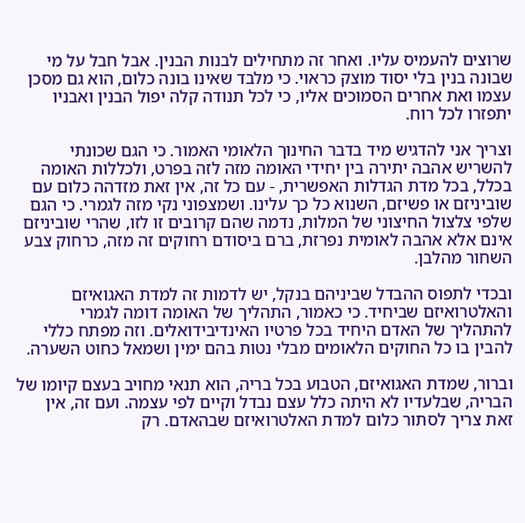שרוצים להעמיס עליו. ואחר זה מתחילים לבנות הבנין. אבל חבל על מי שבונה בנין בלי יסוד מוצק כראוי. כי מלבד שאינו בונה כלום, הוא גם מסכן עצמו ואת אחרים הסמוכים אליו, כי לכל תנודה קלה יפול הבנין ואבניו יתפזרו לכל רוח.

וצריך אני להדגיש מיד בדבר החינוך הלאומי האמור. כי הגם שכונתי להשריש אהבה יתירה בין יחידי האומה מזה לזה בפרט, ולכללות האומה בכלל, בכל מדת הגדלות האפשרית, - עם כל זה, אין זאת מזדהה כלום עם שוביניזם או פשיזם, השנוא כל כך עלינו. ושמצפוני נקי מזה לגמרי. כי הגם שלפי צלצול החיצוני של המלות, נדמה שהם קרובים זו לזו, שהרי שוביניזם אינם אלא אהבה לאומית נפרזת, ברם ביסודם רחוקים זה מזה, כרחוק צבע השחור מהלבן.

ובכדי לתפוס ההבדל שביניהם בנקל, יש לדמות זה למדת האגואיזם והאלטרואיזם שביחיד. כי כאמור, התהליך של האומה דומה לגמרי להתהליך של האדם היחיד בכל פרטיו האינדיבידואלים. וזה מפתח כללי להבין בו כל החוקים הלאומים מבלי נטות בהם ימין ושמאל כחוט השערה.

וברור, שמדת האגואיזם, הטבוע בכל בריה, הוא תנאי מחויב בעצם קיומו של הבריה, שבלעדיו לא היתה כלל עצם נבדל וקיים לפי עצמה. ועם זה, אין זאת צריך לסתור כלום למדת האלטרואיזם שבהאדם. רק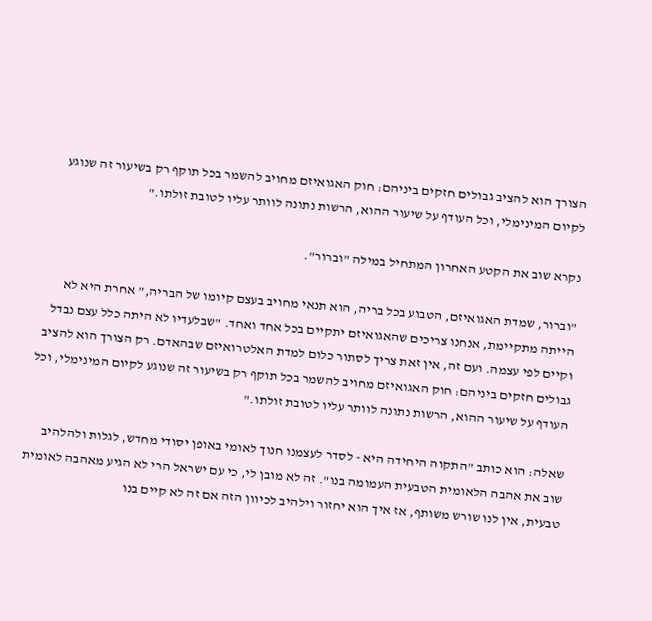הצורך הוא להציב גבולים חזקים ביניהם: חוק האגואיזם מחויב להשמר בכל תוקף רק בשיעור זה שנוגע לקיום המינימלי, וכל העודף על שיעור ההוא, הרשות נתונה לוותר עליו לטובת זולתו."

נקרא שוב את הקטע האחרון המתחיל במילה "וברור".

"וברור, שמדת האגואיזם, הטבוע בכל בריה, הוא תנאי מחויב בעצם קיומו של הבריה," אחרת היא לא הייתה מתקיימת, אנחנו צריכים שהאגואיזם יתקיים בכל אחד ואחד. "שבלעדיו לא היתה כלל עצם נבדל וקיים לפי עצמה. ועם זה, אין זאת צריך לסתור כלום למדת האלטרואיזם שבהאדם. רק הצורך הוא להציב גבולים חזקים ביניהם: חוק האגואיזם מחויב להשמר בכל תוקף רק בשיעור זה שנוגע לקיום המינימלי, וכל העודף על שיעור ההוא, הרשות נתונה לוותר עליו לטובת זולתו."

שאלה: הוא כותב "התקוה היחידה היא - לסדר לעצמנו חנוך לאומי באופן יסודי מחדש, לגלות ולהלהיב שוב את אהבה הלאומית הטבעית העמומה בנו". זה לא מובן לי, כי עם ישראל הרי לא הגיע מאהבה לאומית טבעית, אין לנו שורש משותף, אז איך הוא יחזור וילהיב לכיוון הזה אם זה לא קיים בנו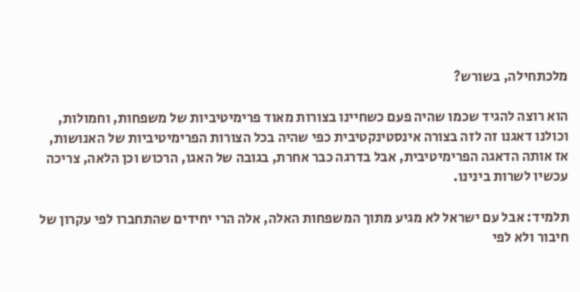מלכתחילה, בשורש?

הוא רוצה להגיד שכמו שהיה פעם כשחיינו בצורות מאוד פרימיטיביות של משפחות, וחמולות, וכולנו דאגנו זה לזה בצורה אינסטינקטיבית כפי שהיה בכל הצורות הפרימיטיביות של האנושות, אז אותה הדאגה הפרימיטיבית, אבל בדרגה כבר אחרת, בגובה של האגו, הרכוש וכן הלאה, צריכה עכשיו לשרות בינינו.

תלמיד: אבל עם ישראל לא מגיע מתוך המשפחות האלה, אלה הרי יחידים שהתחברו לפי עקרון של חיבור ולא לפי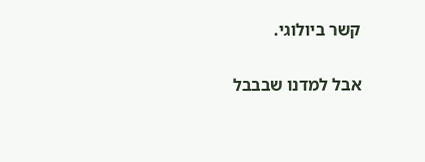קשר ביולוגי.

אבל למדנו שבבבל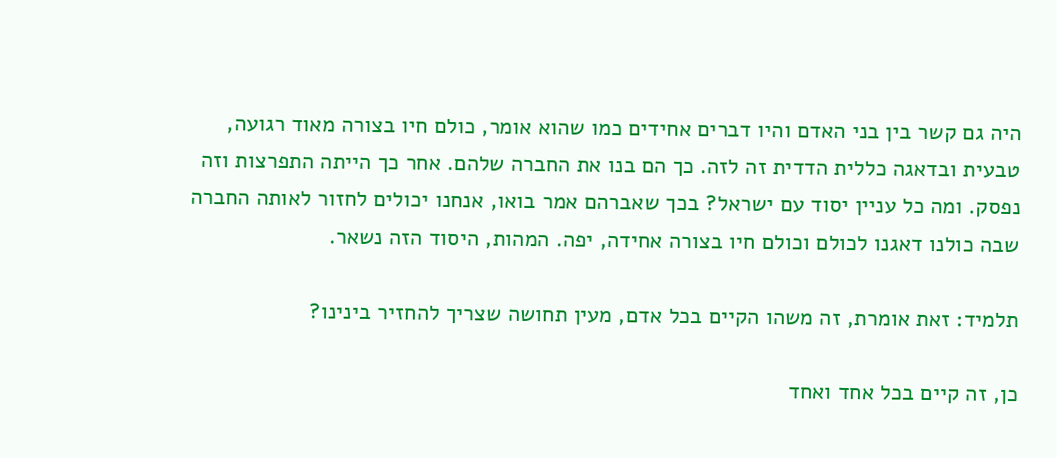היה גם קשר בין בני האדם והיו דברים אחידים כמו שהוא אומר, כולם חיו בצורה מאוד רגועה, טבעית ובדאגה כללית הדדית זה לזה. כך הם בנו את החברה שלהם. אחר כך הייתה התפרצות וזה נפסק. ומה כל עניין יסוד עם ישראל? בכך שאברהם אמר בואו, אנחנו יכולים לחזור לאותה החברה שבה כולנו דאגנו לכולם וכולם חיו בצורה אחידה, יפה. המהות, היסוד הזה נשאר.

תלמיד: זאת אומרת, זה משהו הקיים בכל אדם, מעין תחושה שצריך להחזיר בינינו?

כן, זה קיים בכל אחד ואחד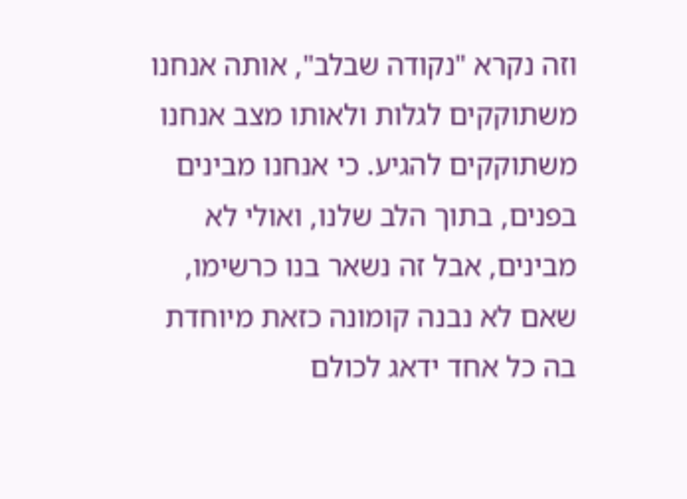וזה נקרא "נקודה שבלב", אותה אנחנו משתוקקים לגלות ולאותו מצב אנחנו משתוקקים להגיע. כי אנחנו מבינים בפנים, בתוך הלב שלנו, ואולי לא מבינים, אבל זה נשאר בנו כרשימו, שאם לא נבנה קומונה כזאת מיוחדת בה כל אחד ידאג לכולם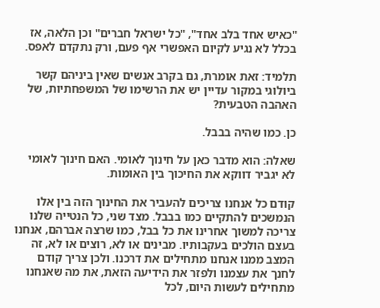"כאיש אחד בלב אחד", "כל ישראל חברים" וכן הלאה, אז בכלל לא נגיע לקיום האפשרי אף פעם, ורק נתקדם לאפס.

תלמיד: זאת אומרת, גם בקרב אנשים שאין ביניהם קשר ביולוגי במקור עדיין יש את הרשימו של המשפחתיות, של האהבה הטבעית?

כן. כמו שהיה בבבל.

שאלה: הוא מדבר כאן על חינוך לאומי. האם חינוך לאומי לא יגביר דווקא את החיכוך בין האומות.

קודם כל אנחנו צריכים להעביר את החינוך הזה בין אלו הנמשכים להתקיים כמו בבבל. מצד שני, כל הנטייה שלנו צריכה למשוך אחרינו את כל בבל, כמו שרצה אברהם, אנחנו בעצם הולכים בעקבותיו. מבינים או לא, רוצים או לא, זה המצב ממנו אנחנו מתחילים את דרכנו. ולכן צריך קודם לחנך את עצמנו ולפזר את הידיעה הזאת, את מה שאנחנו מתחילים לעשות היום, לכל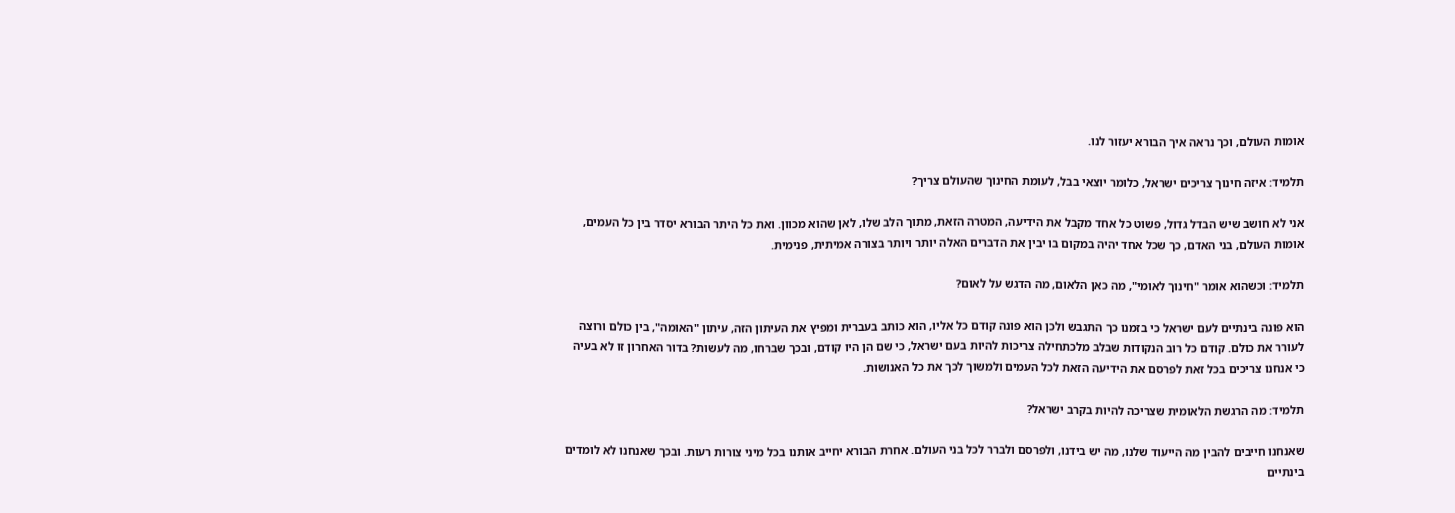אומות העולם, וכך נראה איך הבורא יעזור לנו.

תלמיד: איזה חינוך צריכים ישראל, כלומר יוצאי בבל, לעומת החינוך שהעולם צריך?

אני לא חושב שיש הבדל גדול, פשוט כל אחד מקבל את הידיעה, המטרה הזאת, מתוך הלב שלו, לאן שהוא מכוון. ואת כל היתר הבורא יסדר בין כל העמים, אומות העולם, בני האדם, כך שכל אחד יהיה במקום בו יבין את הדברים האלה יותר ויותר בצורה אמיתית, פנימית.

תלמיד: וכשהוא אומר "חינוך לאומי", מה כאן הלאום, מה הדגש על לאום?

הוא פונה בינתיים לעם ישראל כי בזמנו כך התגבש ולכן הוא פונה קודם כל אליו, הוא כותב בעברית ומפיץ את העיתון הזה, עיתון "האומה", בין כולם ורוצה לעורר את כולם. קודם כל רוב הנקודות שבלב מלכתחילה צריכות להיות בעם ישראל, כי שם הן היו קודם, ובכך שברחו, מה לעשות? בדור האחרון זו לא בעיה כי אנחנו צריכים בכל זאת לפרסם את הידיעה הזאת לכל העמים ולמשוך לכך את כל האנושות.

תלמיד: מה הרגשת הלאומית שצריכה להיות בקרב ישראל?

שאנחנו חייבים להבין מה הייעוד שלנו, מה יש בידנו, ולפרסם ולברר לכל בני העולם. אחרת הבורא יחייב אותנו בכל מיני צורות רעות. ובכך שאנחנו לא לומדים בינתיים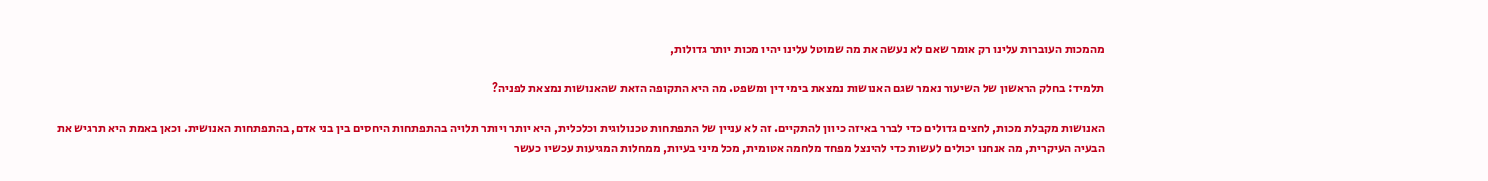מהמכות העוברות עלינו רק אומר שאם לא נעשה את מה שמוטל עלינו יהיו מכות יותר גדולות,

תלמיד: בחלק הראשון של השיעור נאמר שגם האנושות נמצאת בימי דין ומשפט. מה היא התקופה הזאת שהאנושות נמצאת לפניה?

האנושות מקבלת מכות, לחצים גדולים כדי לברר באיזה כיוון להתקיים. זה לא עניין של התפתחות טכנולוגית וכלכלית, היא יותר ויותר תלויה בהתפתחות היחסים בין בני אדם, בהתפתחות האנושית. וכאן באמת היא תרגיש את הבעיה העיקרית, מה אנחנו יכולים לעשות כדי להינצל מפחד מלחמה אטומית, מכל מיני בעיות, ממחלות המגיעות עכשיו כעשר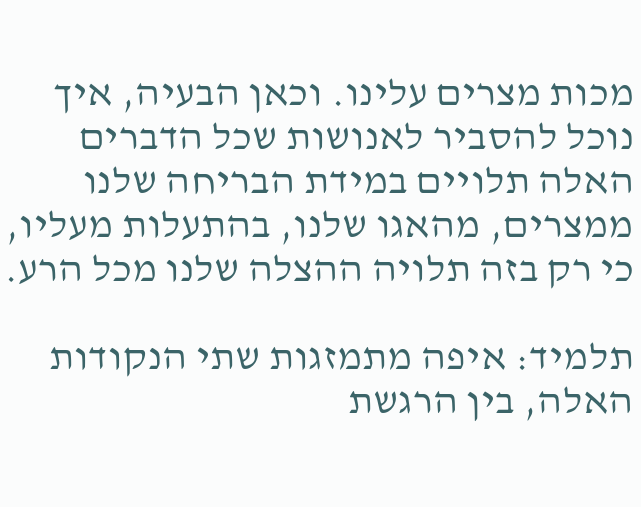מכות מצרים עלינו. וכאן הבעיה, איך נוכל להסביר לאנושות שכל הדברים האלה תלויים במידת הבריחה שלנו ממצרים, מהאגו שלנו, בהתעלות מעליו, כי רק בזה תלויה ההצלה שלנו מכל הרע.

תלמיד: איפה מתמזגות שתי הנקודות האלה, בין הרגשת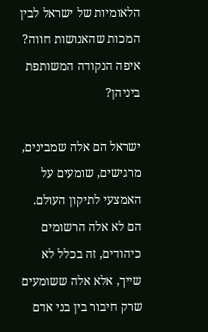הלאומיות של ישראל לבין המכות שהאנושות חווה? איפה הנקודה המשותפת ביניהן?

ישראל הם אלה שמבינים, מרגישים, שומעים על האמצעי לתיקון העולם. הם לא אלה הרשומים כיהודים, זה בכלל לא שייך, אלא אלה ששומעים שרק חיבור בין בני אדם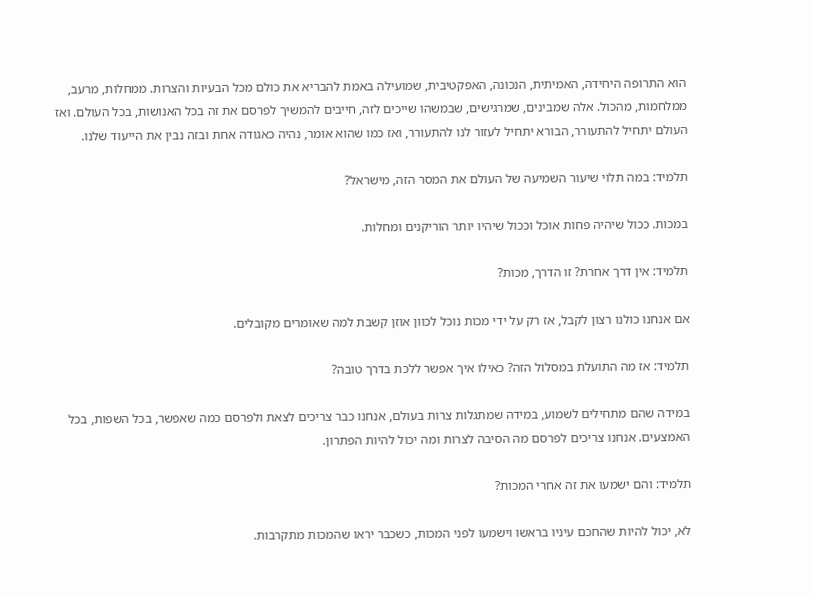הוא התרופה היחידה, האמיתית, הנכונה, האפקטיבית, שמועילה באמת להבריא את כולם מכל הבעיות והצרות. ממחלות, מרעב, ממלחמות, מהכול. אלה שמבינים, שמרגישים, שבמשהו שייכים לזה, חייבים להמשיך לפרסם את זה בכל האנושות, בכל העולם. ואז העולם יתחיל להתעורר, הבורא יתחיל לעזור לנו להתעורר, ואז כמו שהוא אומר, נהיה כאגודה אחת ובזה נבין את הייעוד שלנו.

תלמיד: במה תלוי שיעור השמיעה של העולם את המסר הזה, מישראל?

במכות. ככול שיהיה פחות אוכל וככול שיהיו יותר הוריקנים ומחלות.

תלמיד: אין דרך אחרת? זו הדרך, מכות?

אם אנחנו כולנו רצון לקבל, אז רק על ידי מכות נוכל לכוון אוזן קשבת למה שאומרים מקובלים.

תלמיד: אז מה התועלת במסלול הזה? כאילו איך אפשר ללכת בדרך טובה?

במידה שהם מתחילים לשמוע, במידה שמתגלות צרות בעולם, אנחנו כבר צריכים לצאת ולפרסם כמה שאפשר, בכל השפות, בכל האמצעים. אנחנו צריכים לפרסם מה הסיבה לצרות ומה יכול להיות הפתרון.

תלמיד: והם ישמעו את זה אחרי המכות?

לא, יכול להיות שהחכם עיניו בראשו וישמעו לפני המכות, כשכבר יראו שהמכות מתקרבות.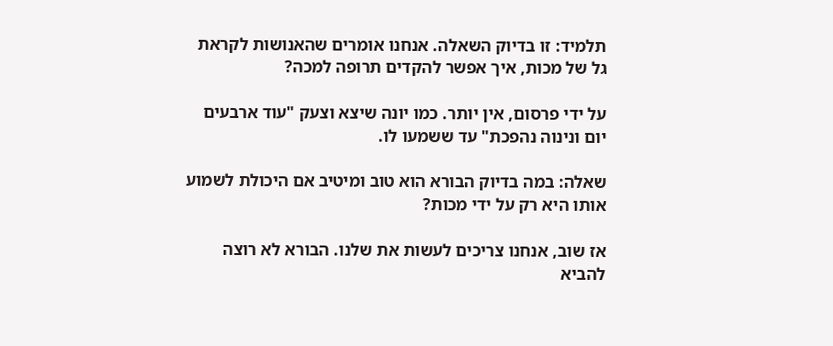תלמיד: זו בדיוק השאלה. אנחנו אומרים שהאנושות לקראת גל של מכות, איך אפשר להקדים תרופה למכה?

על ידי פרסום, אין יותר. כמו יונה שיצא וצעק "עוד ארבעים יום ונינוה נהפכת" עד ששמעו לו.

שאלה: במה בדיוק הבורא הוא טוב ומיטיב אם היכולת לשמוע אותו היא רק על ידי מכות?

אז שוב, אנחנו צריכים לעשות את שלנו. הבורא לא רוצה להביא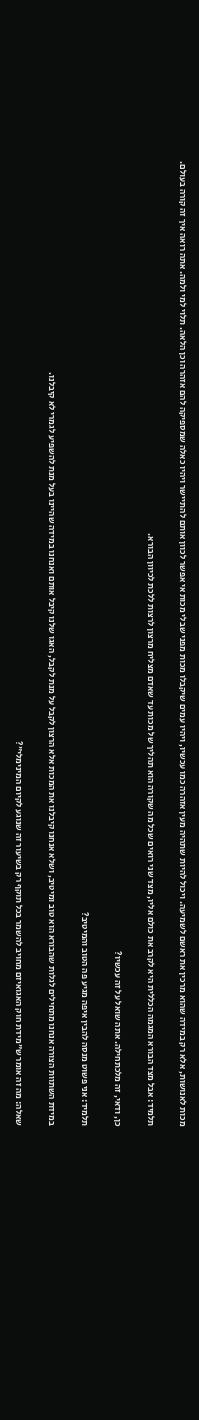מכות לאנושות, אלא רק במידה שהוא מרכין את ראשם לשמיעה. ויכול להיות שתהיה מעין אזהרה כמו עכשיו, ויהיו עמים שיקבלו מכות מפני שבלי מכות אי אפשר לכוון אותם להתיישר ויהיו כאלה שמספיקה להם אזהרה וכן הלאה. תלוי למי ולמה. אתה רואה איך זה קורה בעולם.

תלמיד: אבל מצד הבורא המגמה הכללית היא לקרב את כולם אליו, מצד שני רואים שכל מה שקורה הוא תהליך של מכות עד שאדם מצליח מרצון לרצות ללכת לכיוון הבורא.

כן, ודאי, זה מלכתחילה. אתה שואל על זה עכשיו?

תלמיד: אני פשוט מנסה להבין איפה מגיע פה הטוב והמיטיב?

במידת השתוות הצורה אנחנו מתחילים לגלות שהבורא הוא טוב ומיטיב, ושלא אנחנו קיבלנו את המכות אלא הרצון לקבל על מנת לקבל, האגו שלנו קיבל אותם ואנחנו במידה שהיינו בעל מנת להשפיע לגמרי לא קיבלנו.

שאלה: מה זה אומר ש"מידת חוק האגואיזם מחויב להשמר בכל תוקף רק בשיעור זה שנוגע לקיום המינימלי"?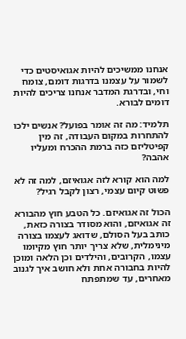אנחנו ממשיכים להיות אגואיסטים כדי לשמור על עצמנו בדרגות דומם, צומח וחי, ובדרגת המדבר אנחנו צריכים להיות דומים לבורא.

תלמיד: מה זה אומר בפועל? אנשים ילכו להתחרות במקום העבודה, זה מין קפיטליזם כזה ברמת ההכרח ומעליו אהבה?

למה הוא קורא לזה אגואיזם, למה זה לא פשוט קיום עצמי, רצון לקבל רגיל?

הכול זה אגואיזם. כל הטבע חוץ מהבורא זה אגואיזם, והוא מסודר בצורה כזאת, כותב בעל הסולם, שדואג לעצמו בצורה מינימלית, שלא צריך יותר חוץ מקיומו עצמו, הקרובים, והילדים וכן הלאה ומוכן להיות בחבורה אחת ולא חושב איך לגנוב מאחרים, עד שמתפתח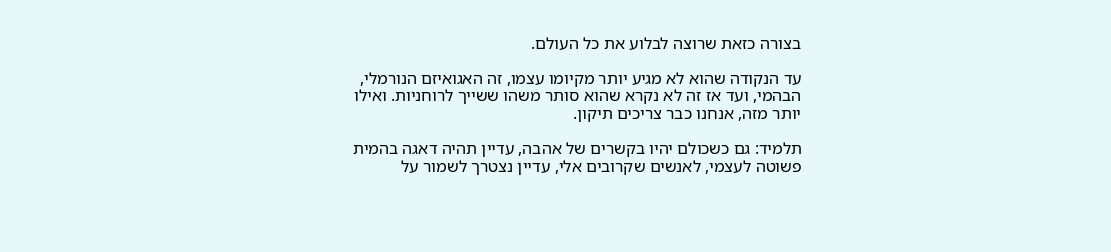בצורה כזאת שרוצה לבלוע את כל העולם.

עד הנקודה שהוא לא מגיע יותר מקיומו עצמו, זה האגואיזם הנורמלי, הבהמי, ועד אז זה לא נקרא שהוא סותר משהו ששייך לרוחניות. ואילו יותר מזה, אנחנו כבר צריכים תיקון.

תלמיד: גם כשכולם יהיו בקשרים של אהבה, עדיין תהיה דאגה בהמית פשוטה לעצמי, לאנשים שקרובים אלי, עדיין נצטרך לשמור על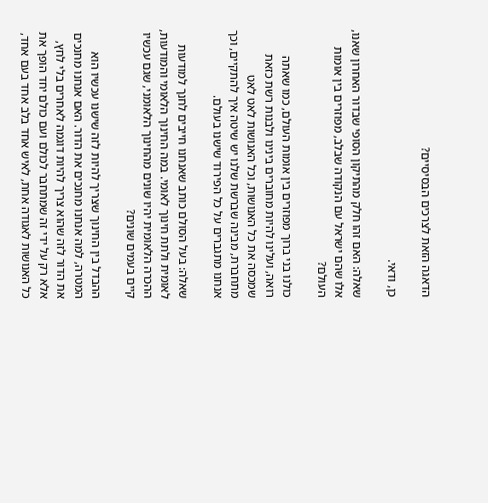הדאגה הזאת לצרכים הבסיסיים?

כן, ודאי.

שאלה: האם זהו חלק מהתיקון הסופי שבדור האחרון שאנו, אלו שהם ישראל עם הנקודה שבלב, מפוזרים בין אומות העולם?

כולנו בני ברוך מפוזרים בין אומות העולם, כמו שאתה רואה, ועלינו להיות מחוברים בינינו ולבנות רשת כזאת שמכסה את כל האנושות, וכל האנושות לאט לאט מתחברת, מבינה שברשת שלנו יש שיטה איך להתקיים, וכך אנחנו מתגברים על כל הפירוד שישנו בעולם.

שאלה: בעל הסולם כותב שאנחנו חייבים לחנך למודעות לאומית ולתת חינוך לאומי. במה החינוך הלאומי והמודעות, ההכרה הלאומית יהיו שונים מהחינוך הלאומני, שגם עכשיו קיים בעמים שונים?

ההבדל בין החינוך שצריך להיות לזה שישנו עכשיו הוא המטרה, למה אנחנו מחנכים את הדור. האם אנחנו מחנכים את הדור לזה שהוא צריך להיות דוגמה לאחרים בלי לחץ, אלא רק על ידי זה שמתחבר לכולם ועם כולם יחד הופך את כל האנושות לאגודה אחת, לאיש אחד בלב אחד בעם אחד,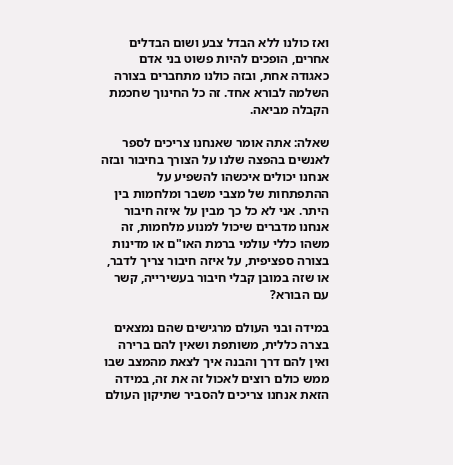ואז כולנו ללא הבדל צבע ושום הבדלים אחרים, הופכים להיות פשוט בני אדם כאגודה אחת, ובזה כולנו מתחברים בצורה השלמה לבורא אחד. זה כל החינוך שחכמת הקבלה מביאה.

שאלה: אתה אומר שאנחנו צריכים לספר לאנשים בהפצה שלנו על הצורך בחיבור ובזה אנחנו יכולים איכשהו להשפיע על ההתפתחות של מצבי משבר ומלחמות בין היתר. אני לא כל כך מבין על איזה חיבור אנחנו מדברים שיכול למנוע מלחמות, זה משהו כללי עולמי ברמת האו"ם או מדינות בצורה ספציפית, על איזה חיבור צריך לדבר, או שזה במובן קבלי חיבור בעשירייה, קשר עם הבורא?

במידה ובני העולם מרגישים שהם נמצאים בצרה כללית, משותפת ושאין להם ברירה ואין להם דרך והבנה איך לצאת מהמצב שבו ממש כולם רוצים לאכול זה את זה, במידה הזאת אנחנו צריכים להסביר שתיקון העולם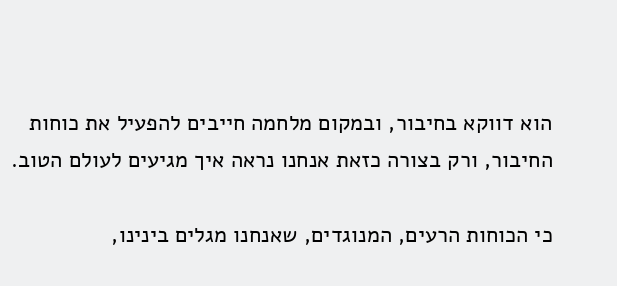הוא דווקא בחיבור, ובמקום מלחמה חייבים להפעיל את כוחות החיבור, ורק בצורה כזאת אנחנו נראה איך מגיעים לעולם הטוב.

כי הכוחות הרעים, המנוגדים, שאנחנו מגלים בינינו,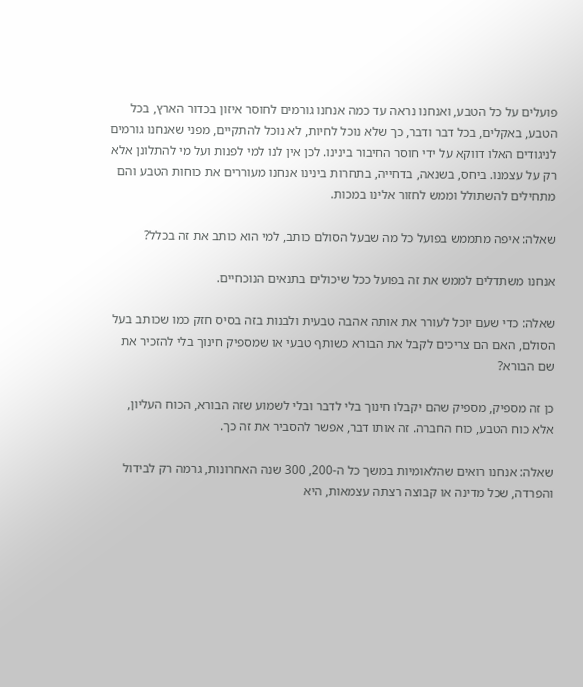פועלים על כל הטבע, ואנחנו נראה עד כמה אנחנו גורמים לחוסר איזון בכדור הארץ, בכל הטבע, באקלים, בכל דבר ודבר, כך שלא נוכל לחיות, לא נוכל להתקיים, מפני שאנחנו גורמים לניגודים האלו דווקא על ידי חוסר החיבור בינינו. לכן אין לנו למי לפנות ועל מי להתלונן אלא רק על עצמנו. ביחס, בשנאה, בדחייה, בתחרות בינינו אנחנו מעוררים את כוחות הטבע והם מתחילים להשתולל וממש לחזור אלינו במכות.

שאלה: איפה מתממש בפועל כל מה שבעל הסולם כותב, למי הוא כותב את זה בכלל?

אנחנו משתדלים לממש את זה בפועל ככל שיכולים בתנאים הנוכחיים.

שאלה: כדי שעם יוכל לעורר את אותה אהבה טבעית ולבנות בזה בסיס חזק כמו שכותב בעל הסולם, האם הם צריכים לקבל את הבורא כשותף טבעי או שמספיק חינוך בלי להזכיר את שם הבורא?

כן זה מספיק, מספיק שהם יקבלו חינוך בלי לדבר ובלי לשמוע שזה הבורא, הכוח העליון, אלא כוח הטבע, כוח החברה. זה אותו דבר, אפשר להסביר את זה כך.

שאלה: אנחנו רואים שהלאומיות במשך כל ה-200, 300 שנה האחרונות, גרמה רק לבידול והפרדה, שכל מדינה או קבוצה רצתה עצמאות, היא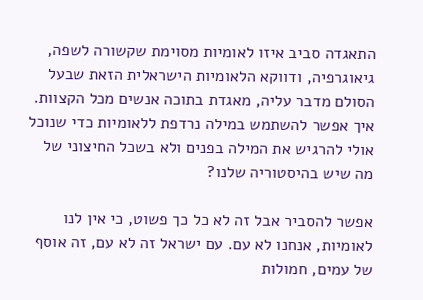התאגדה סביב איזו לאומיות מסוימת שקשורה לשפה, גיאוגרפיה, ודווקא הלאומיות הישראלית הזאת שבעל הסולם מדבר עליה, מאגדת בתוכה אנשים מכל הקצוות. איך אפשר להשתמש במילה נרדפת ללאומיות כדי שנוכל אולי להרגיש את המילה בפנים ולא בשכל החיצוני של מה שיש בהיסטוריה שלנו?

אפשר להסביר אבל זה לא כל כך פשוט, כי אין לנו לאומיות, אנחנו לא עם. עם ישראל זה לא עם, זה אוסף של עמים, חמולות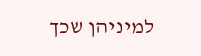למיניהן שכך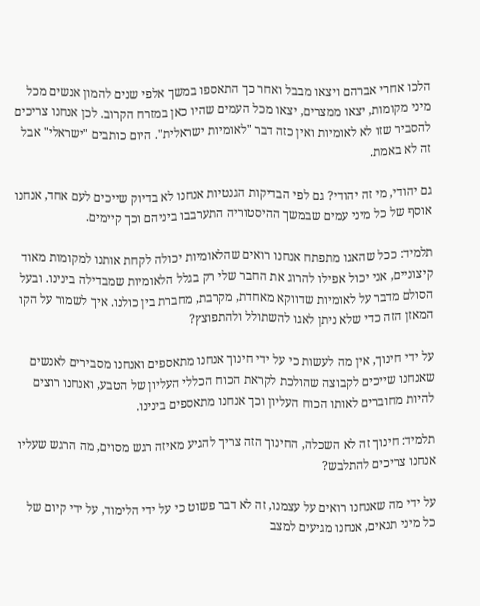הלכו אחרי אברהם ויצאו מבבל ואחר כך התאספו במשך אלפי שנים להמון אנשים מכל מיני מקומות, יצאו ממצרים, יצאו מכל העמים שהיו כאן במזרח הקרוב. לכן אנחנו צריכים להסביר שזו לא לאומיות ואין כזה דבר "לאומיות ישראלית". היום כותבים "ישראלי" אבל זה לא באמת.

גם יהודי, מי זה יהודי? גם לפי הבדיקות הגנטיות אנחנו לא בדיוק שייכים לעם אחד, אנחנו אוסף של כל מיני עמים שבמשך ההיסטוריה התערבבו ביניהם וכך קיימים.

תלמיד: ככל שהאגו מתפתח אנחנו רואים שהלאומיות יכולה לקחת אותנו למקומות מאוד קיצוניים, אני יכול אפילו להרוג את החבר שלי רק בגלל הלאומיות שמבדילה בינינו. ובעל הסולם מדבר על לאומיות שדווקא מאחדת, מקרבת, מחברת בין כולנו. איך לשמור על הקו המאזן הזה כדי שלא ניתן לאגו להשתולל ולהתפוצץ?

על ידי חינוך, אין מה לעשות כי על ידי חינוך אנחנו מתאספים ואנחנו מסבירים לאנשים שאנחנו שייכים לקבוצה שהולכת לקראת הכוח הכללי העליון של הטבע, ואנחנו רוצים להיות מחוברים לאותו הכוח העליון וכך אנחנו מתאספים בינינו.

תלמיד: חינוך זה לא השכלה, החינוך הזה צריך להגיע מאיזה רגש מסוים, מה הרגש שעליו אנחנו צריכים להתלבש?

על ידי מה שאנחנו רואים על עצמנו, זה לא דבר פשוט כי על ידי הלימוד, על ידי קיום של כל מיני תנאים, אנחנו מגיעים למצב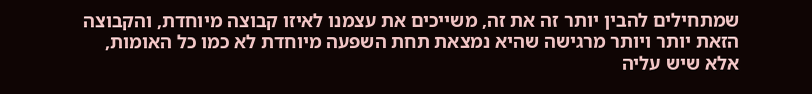שמתחילים להבין יותר זה את זה, משייכים את עצמנו לאיזו קבוצה מיוחדת, והקבוצה הזאת יותר ויותר מרגישה שהיא נמצאת תחת השפעה מיוחדת לא כמו כל האומות, אלא שיש עליה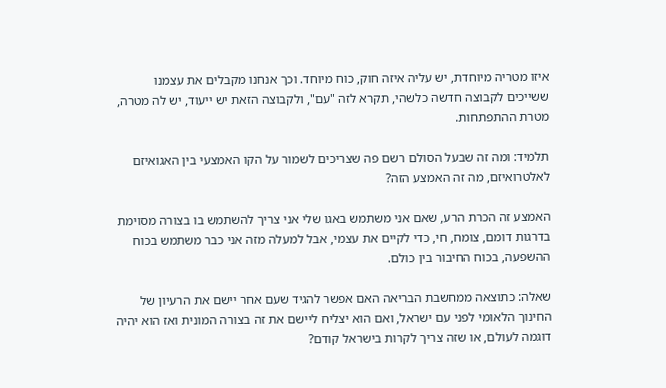איזו מטריה מיוחדת, יש עליה איזה חוק, כוח מיוחד. וכך אנחנו מקבלים את עצמנו ששייכים לקבוצה חדשה כלשהי, תקרא לזה "עם", ולקבוצה הזאת יש ייעוד, יש לה מטרה, מטרת ההתפתחות.

תלמיד: ומה זה שבעל הסולם רשם פה שצריכים לשמור על הקו האמצעי בין האגואיזם לאלטרואיזם, מה זה האמצע הזה?

האמצע זה הכרת הרע, שאם אני משתמש באגו שלי אני צריך להשתמש בו בצורה מסוימת בדרגות דומם, צומח, חי, כדי לקיים את עצמי, אבל למעלה מזה אני כבר משתמש בכוח ההשפעה, בכוח החיבור בין כולם.

שאלה: כתוצאה ממחשבת הבריאה האם אפשר להגיד שעם אחר יישם את הרעיון של החינוך הלאומי לפני עם ישראל, ואם הוא יצליח ליישם את זה בצורה המונית ואז הוא יהיה דוגמה לעולם, או שזה צריך לקרות בישראל קודם?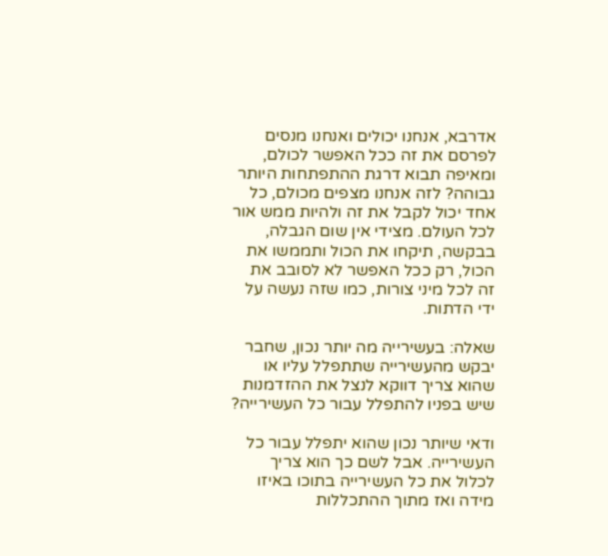אדרבא, אנחנו יכולים ואנחנו מנסים לפרסם את זה ככל האפשר לכולם, ומאיפה תבוא דרגת ההתפתחות היותר גבוהה? לזה אנחנו מצפים מכולם, כל אחד יכול לקבל את זה ולהיות ממש אור לכל העולם. מצידי אין שום הגבלה, בבקשה, תיקחו את הכול ותממשו את הכול, רק ככל האפשר לא לסובב את זה לכל מיני צורות, כמו שזה נעשה על ידי הדתות.

שאלה: בעשירייה מה יותר נכון, שחבר יבקש מהעשירייה שתתפלל עליו או שהוא צריך דווקא לנצל את ההזדמנות שיש בפניו להתפלל עבור כל העשירייה?

ודאי שיותר נכון שהוא יתפלל עבור כל העשירייה. אבל לשם כך הוא צריך לכלול את כל העשירייה בתוכו באיזו מידה ואז מתוך ההתכללות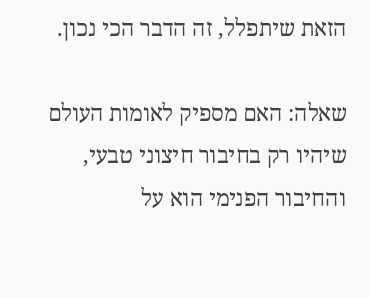הזאת שיתפלל, זה הדבר הכי נכון.

שאלה: האם מספיק לאומות העולם שיהיו רק בחיבור חיצוני טבעי, והחיבור הפנימי הוא על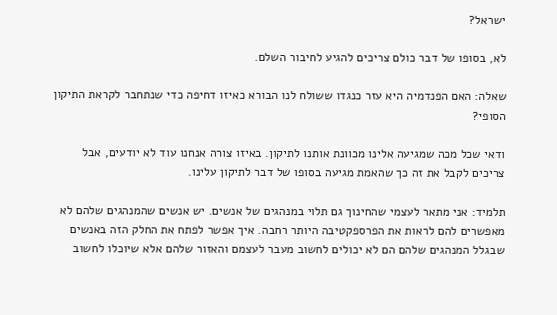ישראל?

לא, בסופו של דבר כולם צריכים להגיע לחיבור השלם.

שאלה: האם הפנדמיה היא עזר כנגדו ששולח לנו הבורא כאיזו דחיפה כדי שנתחבר לקראת התיקון הסופי?

ודאי שכל מכה שמגיעה אלינו מכוונת אותנו לתיקון. באיזו צורה אנחנו עוד לא יודעים, אבל צריכים לקבל את זה כך שהאמת מגיעה בסופו של דבר לתיקון עלינו.

תלמיד: אני מתאר לעצמי שהחינוך גם תלוי במנהגים של אנשים. יש אנשים שהמנהגים שלהם לא מאפשרים להם לראות את הפרספקטיבה היותר רחבה. איך אפשר לפתח את החלק הזה באנשים שבגלל המנהגים שלהם הם לא יכולים לחשוב מעבר לעצמם והאזור שלהם אלא שיוכלו לחשוב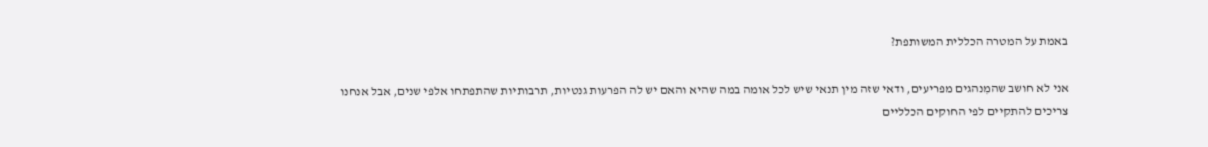באמת על המטרה הכללית המשותפת?

אני לא חושב שהמִנהגים מפריעים, ודאי שזה מין תנאי שיש לכל אומה במה שהיא והאם יש לה הפרעות גנטיות, תרבותיות שהתפתחו אלפי שנים, אבל אנחנו צריכים להתקיים לפי החוקים הכלליים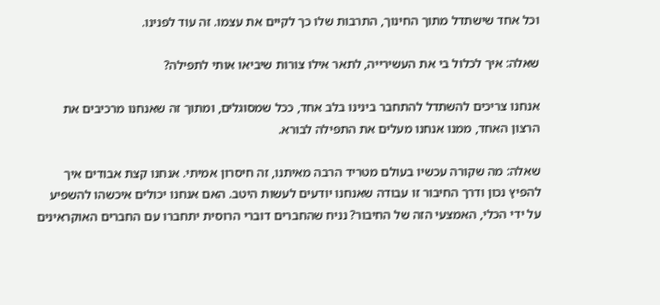וכל אחד שישתדל מתוך החינוך, התרבות שלו כך לקיים את עצמו. זה עוד לפנינו.

שאלה: איך לכלול בי את העשירייה, לתאר אילו צורות שיביאו אותי לתפילה?

אנחנו צריכים להשתדל להתחבר בינינו בלב אחד, ככל שמסוגלים, ומתוך זה שאנחנו מרכיבים את הרצון האחד, ממנו אנחנו מעלים את התפילה לבורא.

שאלה: מה שקורה עכשיו בעולם מטריד הרבה מאיתנו, זה חיסרון אמיתי. אנחנו קצת אבודים איך להפיץ נכון ודרך החיבור זו עבודה שאנחנו יודעים לעשות היטב. האם אנחנו יכולים איכשהו להשפיע על ידי הכלי, האמצעי הזה של החיבור? נניח שהחברים דוברי הרוסית יתחברו עם החברים האוקראינים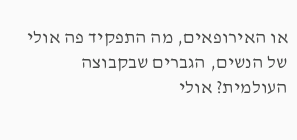או האירופאים, מה התפקיד פה אולי של הנשים, הגברים שבקבוצה העולמית? אולי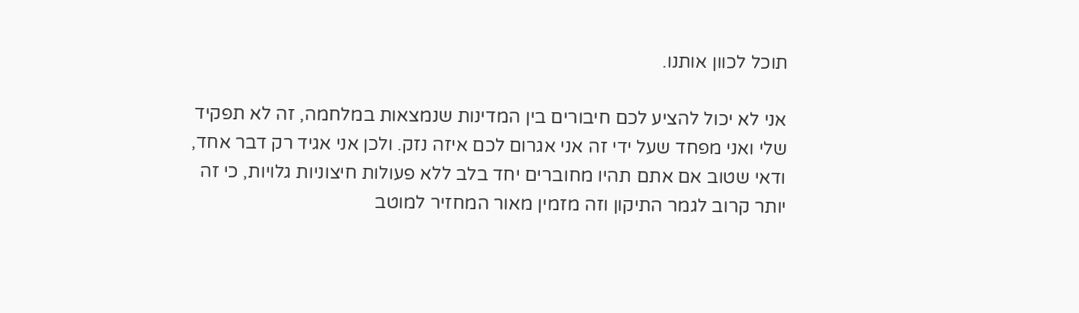תוכל לכוון אותנו.

אני לא יכול להציע לכם חיבורים בין המדינות שנמצאות במלחמה, זה לא תפקיד שלי ואני מפחד שעל ידי זה אני אגרום לכם איזה נזק. ולכן אני אגיד רק דבר אחד, ודאי שטוב אם אתם תהיו מחוברים יחד בלב ללא פעולות חיצוניות גלויות, כי זה יותר קרוב לגמר התיקון וזה מזמין מאור המחזיר למוטב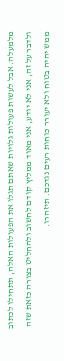מלמעלה. אבל לעשות פעולות גלויות שאתם תגלו את הפעולות האלה, תתחילו לכתוב ולדבר על זה, אני לא יודע, אני מאוד ממליץ קודם לחשוב ולהחליט בצורה כזאת שזה ממש יהיה בטוח ולא יעורר כוחות רעים נגדכם. תיזהרו.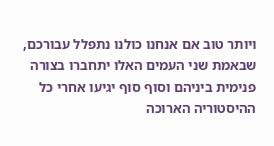ויותר טוב אם אנחנו כולנו נתפלל עבורכם, שבאמת שני העמים האלו יתחברו בצורה פנימית ביניהם וסוף סוף יגיעו אחרי כל ההיסטוריה הארוכה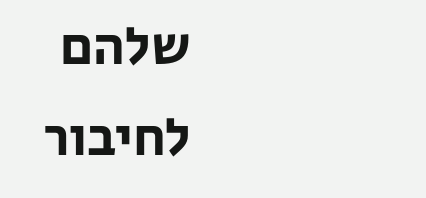שלהם לחיבור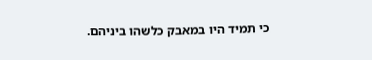כי תמיד היו במאבק כלשהו ביניהם.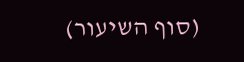(סוף השיעור)